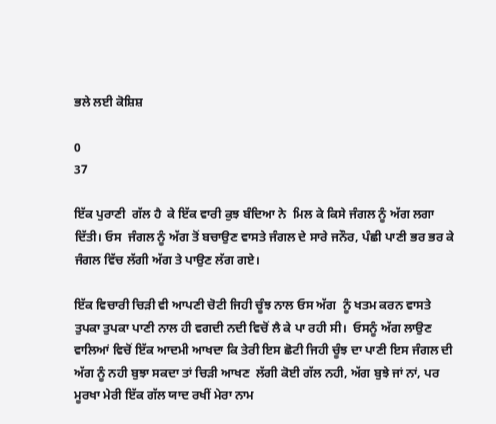ਭਲੇ ਲਈ ਕੋਸ਼ਿਸ਼

0
37

ਇੱਕ ਪੁਰਾਣੀ  ਗੱਲ ਹੈ  ਕੇ ਇੱਕ ਵਾਰੀ ਕੁਝ ਬੰਦਿਆ ਨੇ  ਮਿਲ ਕੇ ਕਿਸੇ ਜੰਗਲ ਨੂੰ ਅੱਗ ਲਗਾ ਦਿੱਤੀ। ਓਸ  ਜੰਗਲ ਨੂੰ ਅੱਗ ਤੋਂ ਬਚਾਉਣ ਵਾਸਤੇ ਜੰਗਲ ਦੇ ਸਾਰੇ ਜਨੌਰ, ਪੰਛੀ ਪਾਣੀ ਭਰ ਭਰ ਕੇ ਜੰਗਲ ਵਿੱਚ ਲੱਗੀ ਅੱਗ ਤੇ ਪਾਉਣ ਲੱਗ ਗਏ।

ਇੱਕ ਵਿਚਾਰੀ ਚਿੜੀ ਵੀ ਆਪਣੀ ਚੋਟੀ ਜਿਹੀ ਚੂੰਝ ਨਾਲ ਓਸ ਅੱਗ  ਨੂੰ ਖਤਮ ਕਰਨ ਵਾਸਤੇ ਤੁਪਕਾ ਤੁਪਕਾ ਪਾਣੀ ਨਾਲ ਹੀ ਵਗਦੀ ਨਦੀ ਵਿਚੋਂ ਲੈ ਕੇ ਪਾ ਰਹੀ ਸੀ।  ਓਸਨੂੰ ਅੱਗ ਲਾਉਣ ਵਾਲਿਆਂ ਵਿਚੋਂ ਇੱਕ ਆਦਮੀ ਆਖਦਾ ਕਿ ਤੇਰੀ ਇਸ ਛੋਟੀ ਜਿਹੀ ਚੂੰਝ ਦਾ ਪਾਣੀ ਇਸ ਜੰਗਲ ਦੀ ਅੱਗ ਨੂੰ ਨਹੀ ਬੁਝਾ ਸਕਦਾ ਤਾਂ ਚਿੜੀ ਆਖਣ  ਲੱਗੀ ਕੋਈ ਗੱਲ ਨਹੀ, ਅੱਗ ਬੁਝੇ ਜਾਂ ਨਾਂ, ਪਰ ਮੂਰਖਾ ਮੇਰੀ ਇੱਕ ਗੱਲ ਯਾਦ ਰਖੀਂ ਮੇਰਾ ਨਾਮ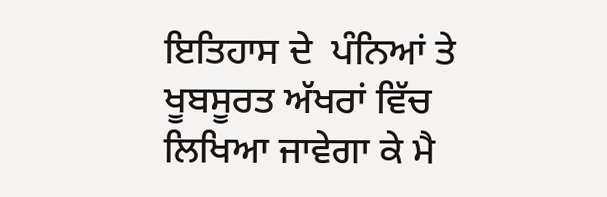ਇਤਿਹਾਸ ਦੇ  ਪੰਨਿਆਂ ਤੇ ਖੂਬਸੂਰਤ ਅੱਖਰਾਂ ਵਿੱਚ ਲਿਖਿਆ ਜਾਵੇਗਾ ਕੇ ਮੈ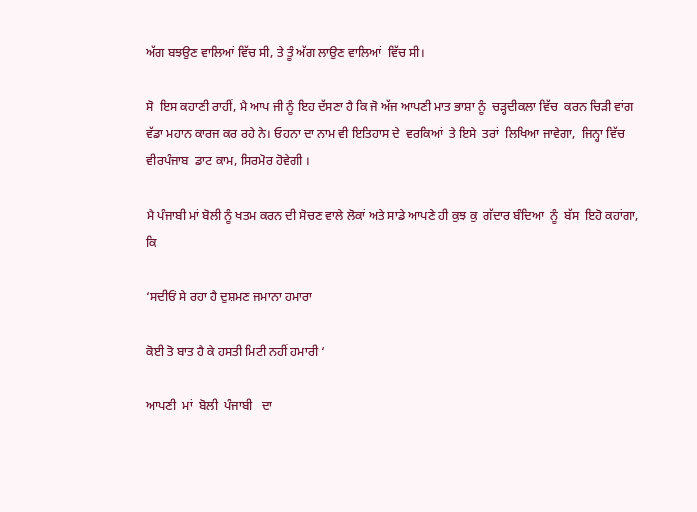ਅੱਗ ਬਝਉਣ ਵਾਲਿਆਂ ਵਿੱਚ ਸੀ, ਤੇ ਤੂੰ ਅੱਗ ਲਾਉਣ ਵਾਲਿਆਂ  ਵਿੱਚ ਸੀ।

ਸੋ  ਇਸ ਕਹਾਣੀ ਰਾਹੀਂ, ਮੈ ਆਪ ਜੀ ਨੂੰ ਇਹ ਦੱਸਣਾ ਹੈ ਕਿ ਜੋ ਅੱਜ ਆਪਣੀ ਮਾਤ ਭਾਸ਼ਾ ਨੂੰ  ਚੜ੍ਹਦੀਕਲਾ ਵਿੱਚ  ਕਰਨ ਚਿੜੀ ਵਾਂਗ ਵੱਡਾ ਮਹਾਨ ਕਾਰਜ ਕਰ ਰਹੇ ਨੇ। ਓਹਨਾ ਦਾ ਨਾਮ ਵੀ ਇਤਿਹਾਸ ਦੇ  ਵਰਕਿਆਂ  ਤੇ ਇਸੇ  ਤਰਾਂ  ਲਿਖਿਆ ਜਾਵੇਗਾ,  ਜਿਨ੍ਹਾ ਵਿੱਚ  ਵੀਰਪੰਜਾਬ  ਡਾਟ ਕਾਮ, ਸਿਰਮੋਰ ਹੋਵੇਗੀ ।

ਮੈ ਪੰਜਾਬੀ ਮਾਂ ਬੋਲੀ ਨੂੰ ਖਤਮ ਕਰਨ ਦੀ ਸੋਚਣ ਵਾਲੇ ਲੋਕਾਂ ਅਤੇ ਸਾਡੇ ਆਪਣੇ ਹੀ ਕੁਝ ਕੁ  ਗੱਦਾਰ ਬੰਦਿਆ  ਨੂੰ  ਬੱਸ  ਇਹੋ ਕਹਾਂਗਾ,  ਕਿ

‘ਸਦੀਓਂ ਸੇ ਰਹਾ ਹੈ ਦੁਸ਼ਮਣ ਜਮਾਨਾ ਹਮਾਰਾ

ਕੋਈ ਤੋ ਬਾਤ ਹੈ ਕੇ ਹਸਤੀ ਮਿਟੀ ਨਹੀਂ ਹਮਾਰੀ ‘

ਆਪਣੀ  ਮਾਂ  ਬੋਲੀ  ਪੰਜਾਬੀ   ਦਾ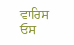ਵਾਰਿਸ  ਓਸ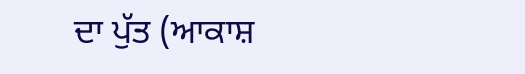ਦਾ ਪੁੱਤ (ਆਕਾਸ਼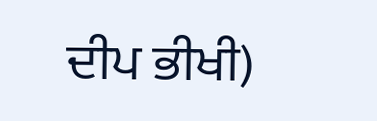ਦੀਪ ਭੀਖੀ)